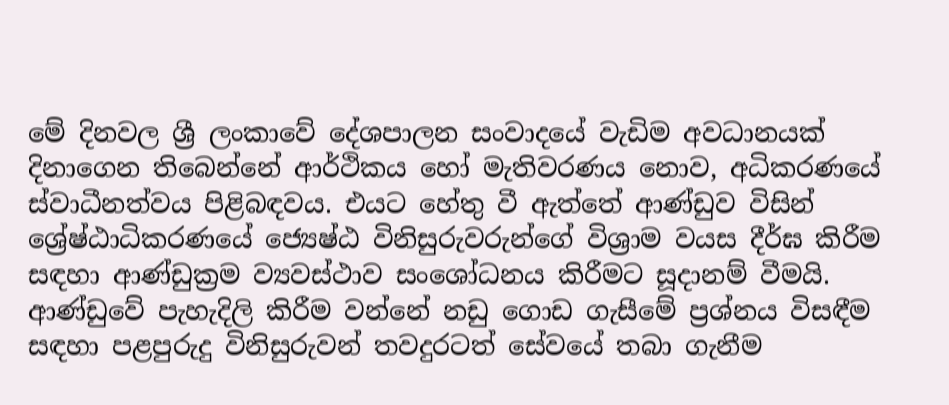මේ දිනවල ශ්‍රී ලංකාවේ දේශපාලන සංවාදයේ වැඩිම අවධානයක් දිනාගෙන තිබෙන්නේ ආර්ථිකය හෝ මැතිවරණය නොව, අධිකරණයේ ස්වාධීනත්වය පිළිබඳවය. එයට හේතු වී ඇත්තේ ආණ්ඩුව විසින් ශ්‍රේෂ්ඨාධිකරණයේ ජ්‍යෙෂ්ඨ විනිසුරුවරුන්ගේ විශ්‍රාම වයස දීර්ඝ කිරීම සඳහා ආණ්ඩුක්‍රම ව්‍යවස්ථාව සංශෝධනය කිරීමට සූදානම් වීමයි. ආණ්ඩුවේ පැහැදිලි කිරීම වන්නේ නඩු ගොඩ ගැසීමේ ප්‍රශ්නය විසඳීම සඳහා පළපුරුදු විනිසුරුවන් තවදුරටත් සේවයේ තබා ගැනීම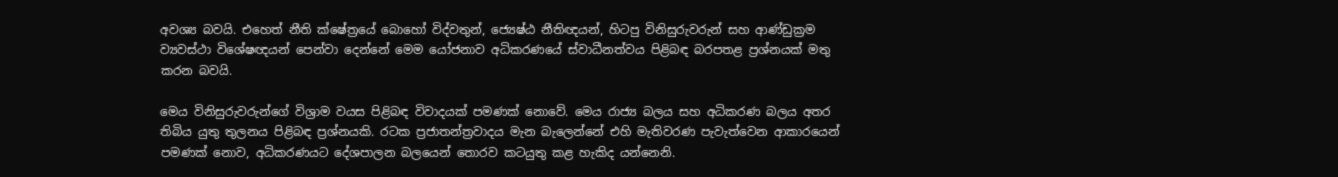අවශ්‍ය බවයි. එහෙත් නීති ක්ෂේත්‍රයේ බොහෝ විද්වතුන්, ජ්‍යෙෂ්ඨ නීතිඥයන්, හිටපු විනිසුරුවරුන් සහ ආණ්ඩුක්‍රම ව්‍යවස්ථා විශේෂඥයන් පෙන්වා දෙන්නේ මෙම යෝජනාව අධිකරණයේ ස්වාධීනත්වය පිළිබඳ බරපතළ ප්‍රශ්නයක් මතු කරන බවයි.

මෙය විනිසුරුවරුන්ගේ විශ්‍රාම වයස පිළිබඳ විවාදයක් පමණක් නොවේ. මෙය රාජ්‍ය බලය සහ අධිකරණ බලය අතර තිබිය යුතු තුලනය පිළිබඳ ප්‍රශ්නයකි. රටක ප්‍රජාතන්ත්‍රවාදය මැන බැලෙන්නේ එහි මැතිවරණ පැවැත්වෙන ආකාරයෙන් පමණක් නොව, අධිකරණයට දේශපාලන බලයෙන් තොරව කටයුතු කළ හැකිද යන්නෙනි.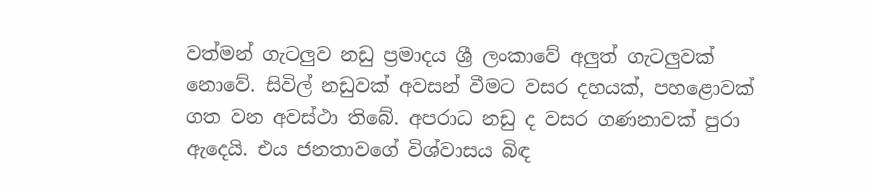වත්මන් ගැටලු‍ව නඩු ප්‍රමාදය ශ්‍රී ලංකාවේ අලු‍ත් ගැටලු‍වක් නොවේ. සිවිල් නඩුවක් අවසන් වීමට වසර දහයක්, පහළොවක් ගත වන අවස්ථා තිබේ. අපරාධ නඩු ද වසර ගණනාවක් පුරා ඇදෙයි. එය ජනතාවගේ විශ්වාසය බිඳ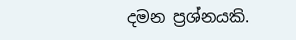දමන ප්‍රශ්නයකි.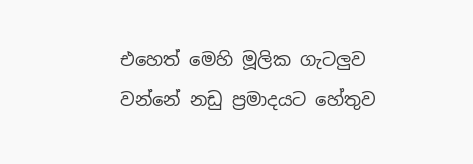එහෙත් මෙහි මූලික ගැටලු‍ව වන්නේ නඩු ප්‍රමාදයට හේතුව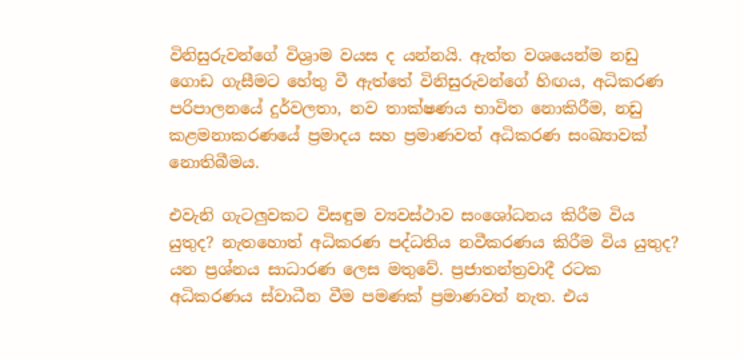විනිසුරුවන්ගේ විශ්‍රාම වයස ද යන්නයි. ඇත්ත වශයෙන්ම නඩු ගොඩ ගැසීමට හේතු වී ඇත්තේ විනිසුරුවන්ගේ හිඟය, අධිකරණ පරිපාලනයේ දුර්වලතා, නව තාක්ෂණය භාවිත නොකිරීම, නඩු කළමනාකරණයේ ප්‍රමාදය සහ ප්‍රමාණවත් අධිකරණ සංඛ්‍යාවක් නොතිබීමය.

එවැනි ගැටලු‍වකට විසඳුම ව්‍යවස්ථාව සංශෝධනය කිරීම විය යුතුද? නැතහොත් අධිකරණ පද්ධතිය නවීකරණය කිරීම විය යුතුද? යන ප්‍රශ්නය සාධාරණ ලෙස මතුවේ. ප්‍රජාතන්ත්‍රවාදී රටක අධිකරණය ස්වාධීන වීම පමණක් ප්‍රමාණවත් නැත. එය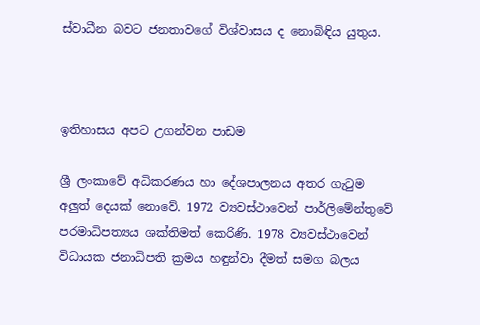ස්වාධීන බවට ජනතාවගේ විශ්වාසය ද නොබිඳිය යුතුය.



ඉතිහාසය අපට උගන්වන පාඩම

ශ්‍රී ලංකාවේ අධිකරණය හා දේශපාලනය අතර ගැටුම අලු‍ත් දෙයක් නොවේ. 1972 ව්‍යවස්ථාවෙන් පාර්ලිමේන්තුවේ පරමාධිපත්‍යය ශක්තිමත් කෙරිණි. 1978 ව්‍යවස්ථාවෙන් විධායක ජනාධිපති ක්‍රමය හඳුන්වා දීමත් සමග බලය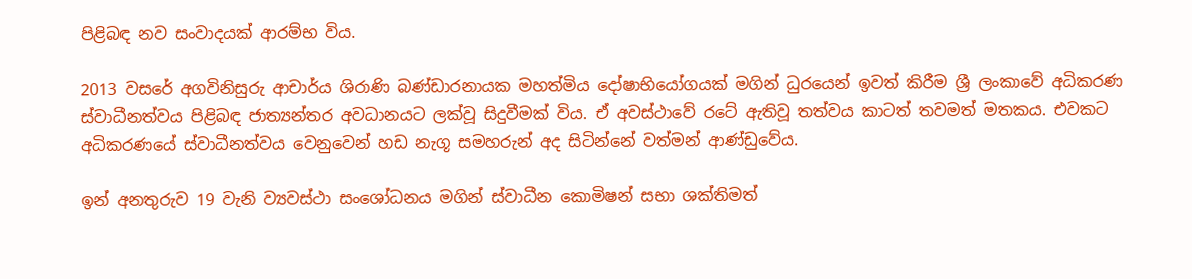පිළිබඳ නව සංවාදයක් ආරම්භ විය.

2013 වසරේ අගවිනිසුරු ආචාර්ය ශිරාණි බණ්ඩාරනායක මහත්මිය දෝෂාභියෝගයක් මගින් ධුරයෙන් ඉවත් කිරීම ශ්‍රී ලංකාවේ අධිකරණ ස්වාධීනත්වය පිළිබඳ ජාත්‍යන්තර අවධානයට ලක්වූ සිදුවීමක් විය. ඒ අවස්ථාවේ රටේ ඇතිවූ තත්වය කාටත් තවමත් මතකය. එවකට අධිකරණයේ ස්වාධීනත්වය වෙනුවෙන් හඩ නැගූ සමහරුන් අද සිටින්නේ වත්මන් ආණ්ඩුවේය.

ඉන් අනතුරුව 19 වැනි ව්‍යවස්ථා සංශෝධනය මගින් ස්වාධීන කොමිෂන් සභා ශක්තිමත්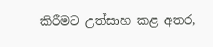කිරීමට උත්සාහ කළ අතර,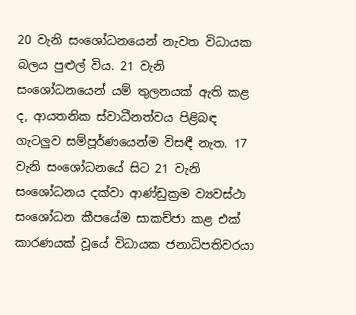20 වැනි සංශෝධනයෙන් නැවත විධායක බලය පුළුල් විය. 21 වැනි සංශෝධනයෙන් යම් තුලනයක් ඇති කළ ද, ආයතනික ස්වාධීනත්වය පිළිබඳ ගැටලු‍ව සම්පූර්ණයෙන්ම විසඳී නැත. 17 වැනි සංශෝධනයේ සිට 21 වැනි සංශෝධනය දක්වා ආණ්ඩුක්‍රම ව්‍යවස්ථා සංශෝධන කීපයේම සාකච්ජා කළ එක් කාරණයක් වූයේ විධායක ජනාධිපතිවරයා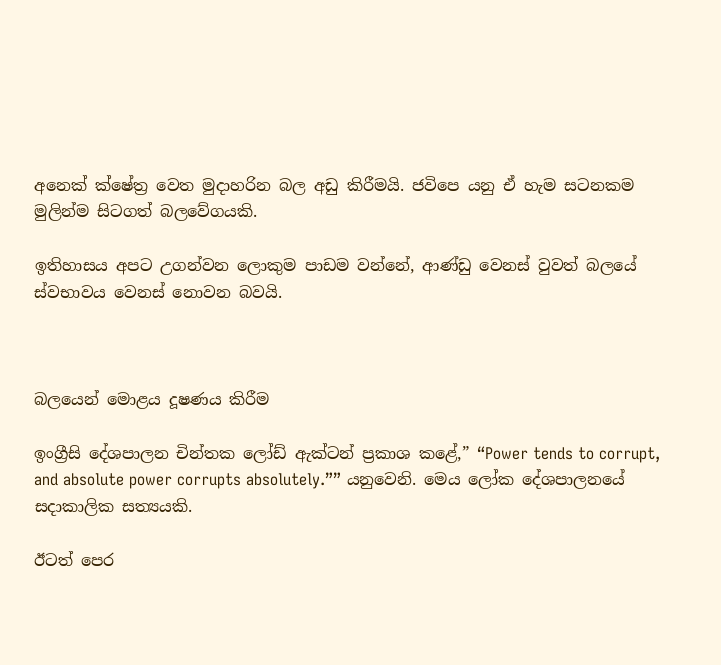අනෙක් ක්ෂේත්‍ර වෙත මුදාහරින බල අඩු කිරීමයි. ජවිපෙ යනු ඒ හැම සටනකම මුලින්ම සිටගත් බලවේගයකි.

ඉතිහාසය අපට උගන්වන ලොකුම පාඩම වන්නේ, ආණ්ඩු වෙනස් වුවත් බලයේ ස්වභාවය වෙනස් නොවන බවයි.



බලයෙන් මොළය දූෂණය කිරීම

ඉංග්‍රීසි දේශපාලන චින්තක ලෝඩ් ඇක්ටන් ප්‍රකාශ කළේ,” “Power tends to corrupt, and absolute power corrupts absolutely.”” යනුවෙනි. මෙය ලෝක දේශපාලනයේ සදාකාලික සත්‍යයකි.

ඊටත් පෙර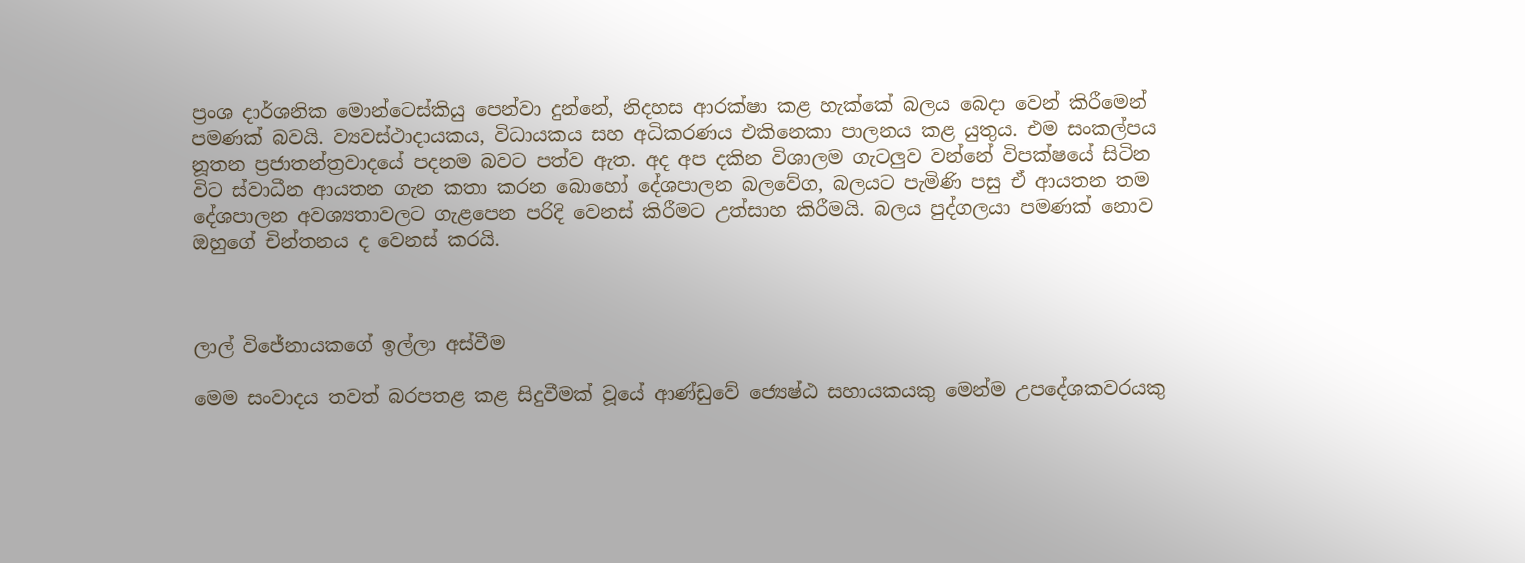ප්‍රංශ දාර්ශනික මොන්ටෙස්කියු පෙන්වා දුන්නේ, නිදහස ආරක්ෂා කළ හැක්කේ බලය බෙදා වෙන් කිරීමෙන් පමණක් බවයි. ව්‍යවස්ථාදායකය, විධායකය සහ අධිකරණය එකිනෙකා පාලනය කළ යුතුය. එම සංකල්පය නූතන ප්‍රජාතන්ත්‍රවාදයේ පදනම බවට පත්ව ඇත. අද අප දකින විශාලම ගැටලු‍ව වන්නේ විපක්ෂයේ සිටින විට ස්වාධීන ආයතන ගැන කතා කරන බොහෝ දේශපාලන බලවේග, බලයට පැමිණි පසු ඒ ආයතන තම දේශපාලන අවශ්‍යතාවලට ගැළපෙන පරිදි වෙනස් කිරීමට උත්සාහ කිරීමයි. බලය පුද්ගලයා පමණක් නොව ඔහුගේ චින්තනය ද වෙනස් කරයි.



ලාල් විජේනායකගේ ඉල්ලා අස්වීම

මෙම සංවාදය තවත් බරපතළ කළ සිදුවීමක් වූයේ ආණ්ඩුවේ ජ්‍යෙෂ්ඨ සහායකයකු මෙන්ම උපදේශකවරයකු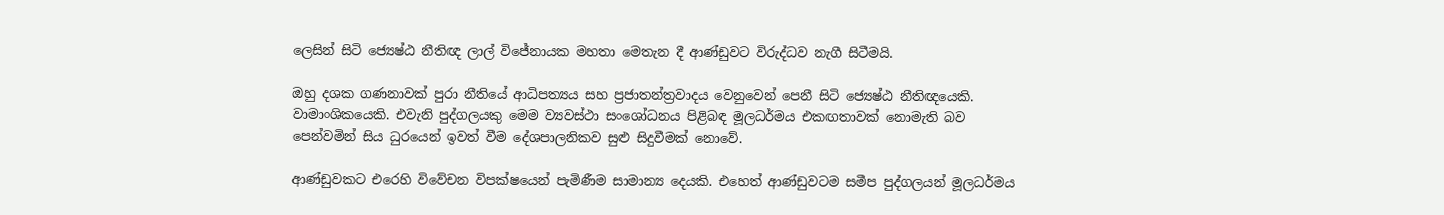ලෙසින් සිටි ජ්‍යෙෂ්ඨ නීතිඥ ලාල් විජේනායක මහතා මෙතැන දී ආණ්ඩුවට විරුද්ධව නැගී සිටීමයි.

ඔහු දශක ගණනාවක් පුරා නීතියේ ආධිපත්‍යය සහ ප්‍රජාතන්ත්‍රවාදය වෙනුවෙන් පෙනී සිටි ජ්‍යෙෂ්ඨ නීතිඥයෙකි. වාමාංශිකයෙකි. එවැනි පුද්ගලයකු මෙම ව්‍යවස්ථා සංශෝධනය පිළිබඳ මූලධර්මය එකඟතාවක් නොමැති බව පෙන්වමින් සිය ධුරයෙන් ඉවත් වීම දේශපාලනිකව සුළු සිදුවීමක් නොවේ.

ආණ්ඩුවකට එරෙහි විවේචන විපක්ෂයෙන් පැමිණීම සාමාන්‍ය දෙයකි. එහෙත් ආණ්ඩුවටම සමීප පුද්ගලයන් මූලධර්මය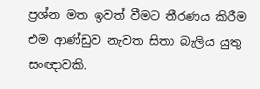ප්‍රශ්න මත ඉවත් වීමට තීරණය කිරීම එම ආණ්ඩුව නැවත සිතා බැලිය යුතු සංඥාවකි.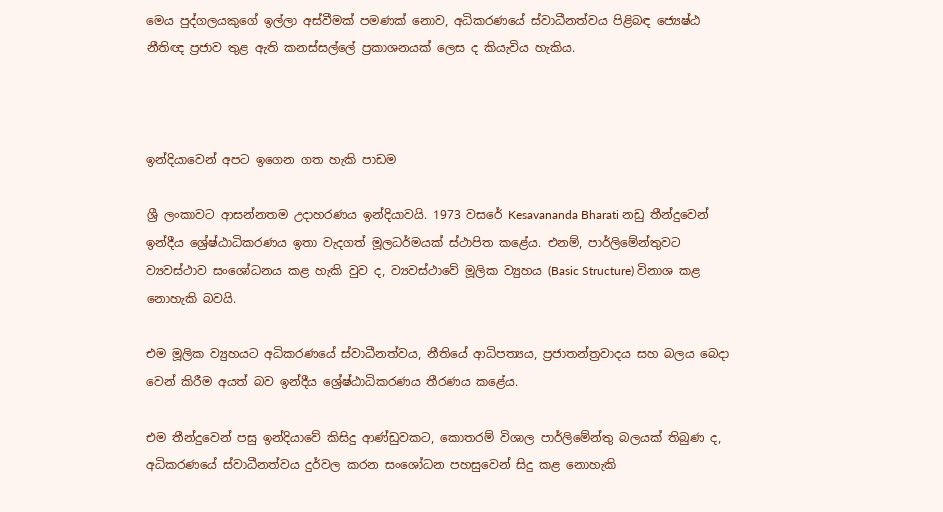මෙය පුද්ගලයකුගේ ඉල්ලා අස්වීමක් පමණක් නොව, අධිකරණයේ ස්වාධීනත්වය පිළිබඳ ජ්‍යෙෂ්ඨ නීතිඥ ප්‍රජාව තුළ ඇති කනස්සල්ලේ ප්‍රකාශනයක් ලෙස ද කියැවිය හැකිය.



ඉන්දියාවෙන් අපට ඉගෙන ගත හැකි පාඩම

ශ්‍රී ලංකාවට ආසන්නතම උදාහරණය ඉන්දියාවයි. 1973 වසරේ Kesavananda Bharati නඩු තීන්දුවෙන් ඉන්දීය ශ්‍රේෂ්ඨාධිකරණය ඉතා වැදගත් මූලධර්මයක් ස්ථාපිත කළේය. එනම්, පාර්ලිමේන්තුවට ව්‍යවස්ථාව සංශෝධනය කළ හැකි වුව ද, ව්‍යවස්ථාවේ මූලික ව්‍යුහය (Basic Structure) විනාශ කළ නොහැකි බවයි.

එම මූලික ව්‍යුහයට අධිකරණයේ ස්වාධීනත්වය, නීතියේ ආධිපත්‍යය, ප්‍රජාතන්ත්‍රවාදය සහ බලය බෙදා වෙන් කිරීම අයත් බව ඉන්දීය ශ්‍රේෂ්ඨාධිකරණය තීරණය කළේය.

එම තීන්දුවෙන් පසු ඉන්දියාවේ කිසිදු ආණ්ඩුවකට, කොතරම් විශාල පාර්ලිමේන්තු බලයක් තිබුණ ද, අධිකරණයේ ස්වාධීනත්වය දුර්වල කරන සංශෝධන පහසුවෙන් සිදු කළ නොහැකි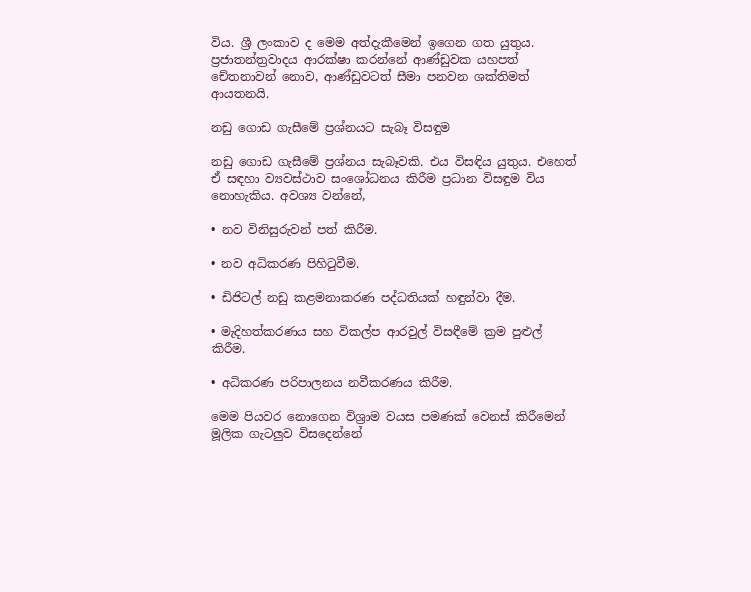විය. ශ්‍රී ලංකාව ද මෙම අත්දැකීමෙන් ඉගෙන ගත යුතුය. ප්‍රජාතන්ත්‍රවාදය ආරක්ෂා කරන්නේ ආණ්ඩුවක යහපත් චේතනාවන් නොව, ආණ්ඩුවටත් සීමා පනවන ශක්තිමත් ආයතනයි.

නඩු ගොඩ ගැසීමේ ප්‍රශ්නයට සැබෑ විසඳුම

නඩු ගොඩ ගැසීමේ ප්‍රශ්නය සැබෑවකි. එය විසඳිය යුතුය. එහෙත් ඒ සඳහා ව්‍යවස්ථාව සංශෝධනය කිරීම ප්‍රධාන විසඳුම විය නොහැකිය. අවශ්‍ය වන්නේ,

• නව විනිසුරුවන් පත් කිරීම.

• නව අධිකරණ පිහිටුවීම.

• ඩිජිටල් නඩු කළමනාකරණ පද්ධතියක් හඳුන්වා දීම.

• මැදිහත්කරණය සහ විකල්ප ආරවුල් විසඳීමේ ක්‍රම පුළුල් කිරීම.

• අධිකරණ පරිපාලනය නවීකරණය කිරීම.

මෙම පියවර නොගෙන විශ්‍රාම වයස පමණක් වෙනස් කිරීමෙන් මූලික ගැටලු‍ව විසදෙන්නේ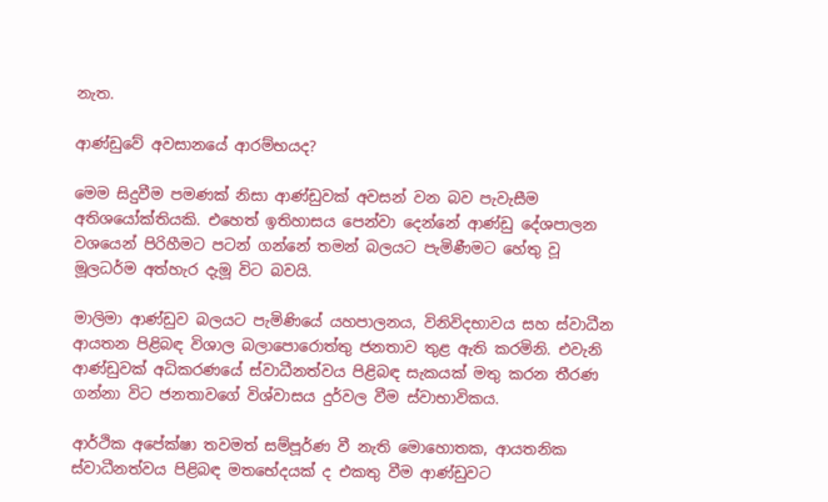නැත.

ආණ්ඩුවේ අවසානයේ ආරම්භයද?

මෙම සිදුවීම පමණක් නිසා ආණ්ඩුවක් අවසන් වන බව පැවැසීම අතිශයෝක්තියකි. එහෙත් ඉතිහාසය පෙන්වා දෙන්නේ ආණ්ඩු දේශපාලන වශයෙන් පිරිහීමට පටන් ගන්නේ තමන් බලයට පැමිණීමට හේතු වූ මූලධර්ම අත්හැර දැමූ විට බවයි.

මාලිමා ආණ්ඩුව බලයට පැමිණියේ යහපාලනය, විනිවිදභාවය සහ ස්වාධීන ආයතන පිළිබඳ විශාල බලාපොරොත්තු ජනතාව තුළ ඇති කරමිනි. එවැනි ආණ්ඩුවක් අධිකරණයේ ස්වාධීනත්වය පිළිබඳ සැකයක් මතු කරන තීරණ ගන්නා විට ජනතාවගේ විශ්වාසය දුර්වල වීම ස්වාභාවිකය.

ආර්ථික අපේක්ෂා තවමත් සම්පූර්ණ වී නැති මොහොතක, ආයතනික ස්වාධීනත්වය පිළිබඳ මතභේදයක් ද එකතු වීම ආණ්ඩුවට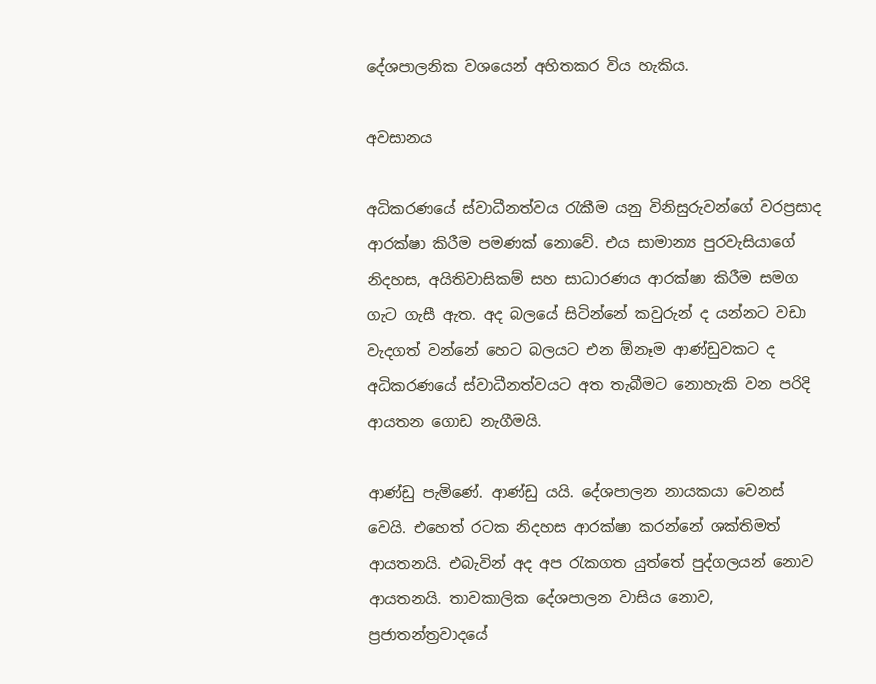දේශපාලනික වශයෙන් අහිතකර විය හැකිය.

අවසානය

අධිකරණයේ ස්වාධීනත්වය රැකීම යනු විනිසුරුවන්ගේ වරප්‍රසාද ආරක්ෂා කිරීම පමණක් නොවේ. එය සාමාන්‍ය පුරවැසියාගේ නිදහස, අයිතිවාසිකම් සහ සාධාරණය ආරක්ෂා කිරීම සමග ගැට ගැසී ඇත. අද බලයේ සිටින්නේ කවුරුන් ද යන්නට වඩා වැදගත් වන්නේ හෙට බලයට එන ඕනෑම ආණ්ඩුවකට ද අධිකරණයේ ස්වාධීනත්වයට අත තැබීමට නොහැකි වන පරිදි ආයතන ගොඩ නැගීමයි.

ආණ්ඩු පැමිණේ. ආණ්ඩු යයි. දේශපාලන නායකයා වෙනස් වෙයි. එහෙත් රටක නිදහස ආරක්ෂා කරන්නේ ශක්තිමත් ආයතනයි. එබැවින් අද අප රැකගත යුත්තේ පුද්ගලයන් නොව ආයතනයි. තාවකාලික දේශපාලන වාසිය නොව, ප්‍රජාතන්ත්‍රවාදයේ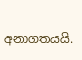අනාගතයයි.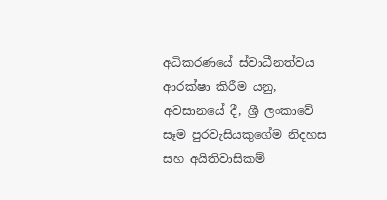අධිකරණයේ ස්වාධීනත්වය ආරක්ෂා කිරීම යනු, අවසානයේ දී, ශ්‍රී ලංකාවේ සෑම පුරවැසියකුගේම නිදහස සහ අයිතිවාසිකම්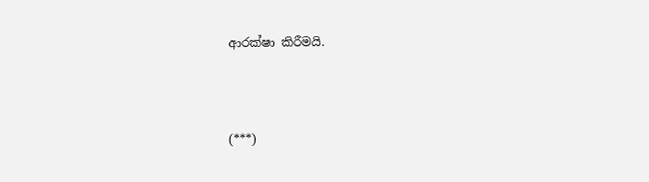ආරක්ෂා කිරීමයි.



(***)